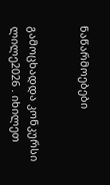ნაწარმოებები


გამოცხადდა კონკურსი ლილე2026 . იხილეთ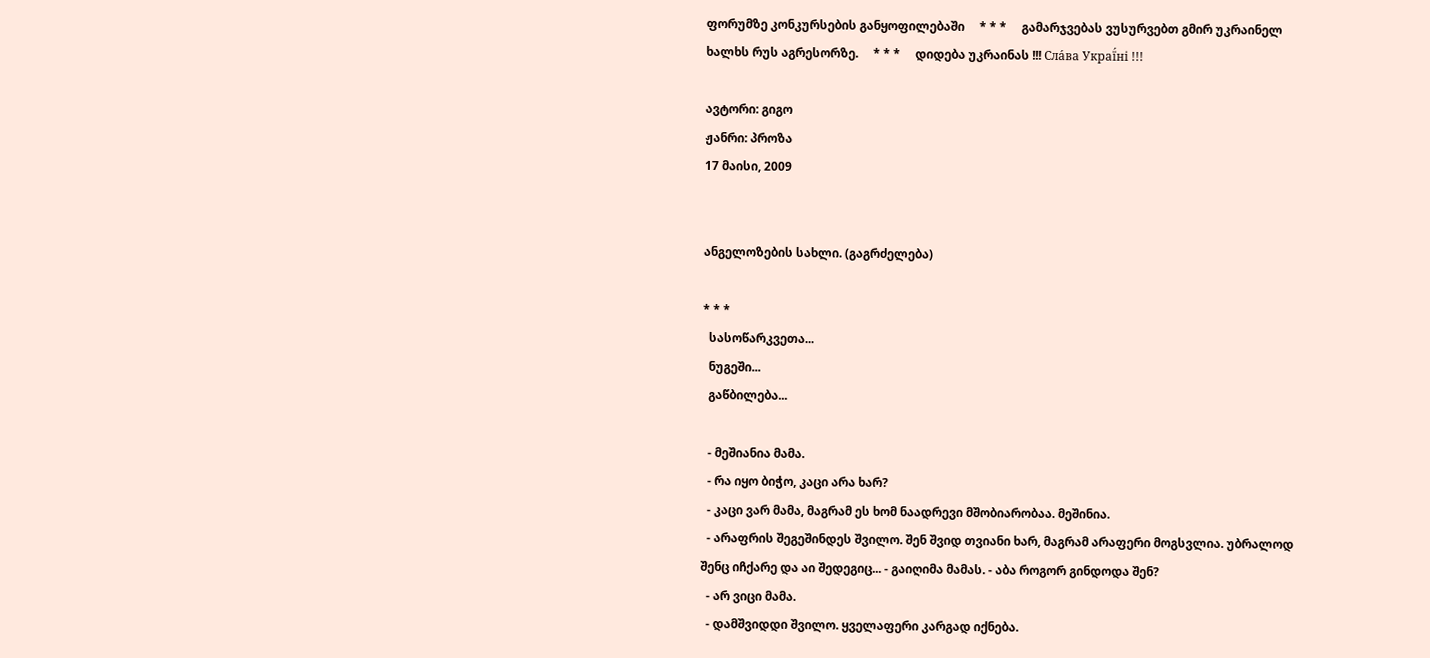ფორუმზე კონკურსების განყოფილებაში     * * *     გამარჯვებას ვუსურვებთ გმირ უკრაინელ ხალხს რუს აგრესორზე.     * * *     დიდება უკრაინას !!! Сла́ва Украї́ні !!!

ავტორი: გიგო
ჟანრი: პროზა
17 მაისი, 2009


ანგელოზების სახლი. (გაგრძელება)

* * *
  სასოწარკვეთა...
  ნუგეში...
  გაწბილება...

  - მეშიანია მამა.
  - რა იყო ბიჭო, კაცი არა ხარ?
  - კაცი ვარ მამა, მაგრამ ეს ხომ ნაადრევი მშობიარობაა. მეშინია.
  - არაფრის შეგეშინდეს შვილო. შენ შვიდ თვიანი ხარ, მაგრამ არაფერი მოგსვლია. უბრალოდ შენც იჩქარე და აი შედეგიც... - გაიღიმა მამას. - აბა როგორ გინდოდა შენ?
  - არ ვიცი მამა.
  - დამშვიდდი შვილო. ყველაფერი კარგად იქნება.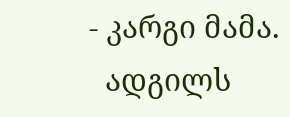- კარგი მამა.
  ადგილს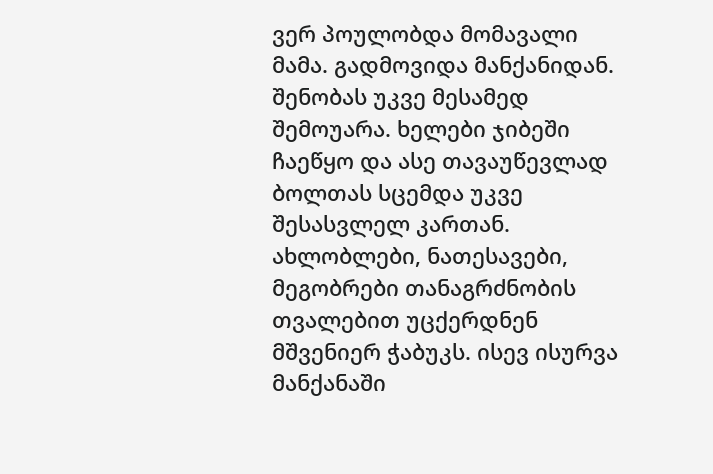ვერ პოულობდა მომავალი მამა. გადმოვიდა მანქანიდან. შენობას უკვე მესამედ შემოუარა. ხელები ჯიბეში ჩაეწყო და ასე თავაუწევლად ბოლთას სცემდა უკვე შესასვლელ კართან. ახლობლები, ნათესავები, მეგობრები თანაგრძნობის თვალებით უცქერდნენ მშვენიერ ჭაბუკს. ისევ ისურვა მანქანაში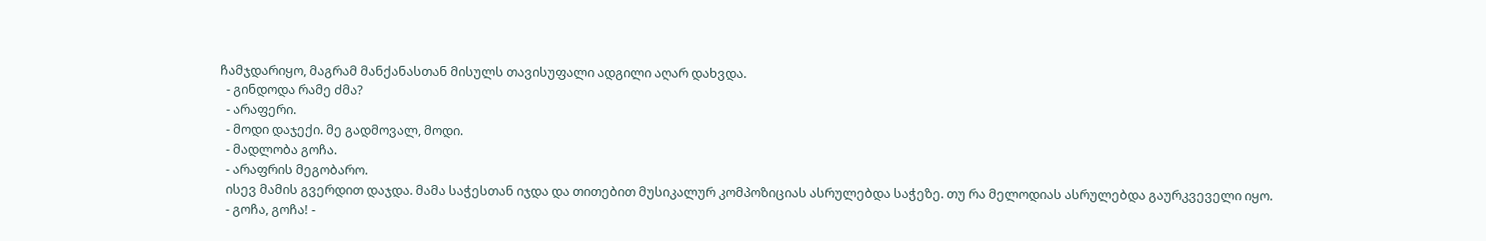ჩამჯდარიყო, მაგრამ მანქანასთან მისულს თავისუფალი ადგილი აღარ დახვდა.
  - გინდოდა რამე ძმა?
  - არაფერი.
  - მოდი დაჯექი. მე გადმოვალ, მოდი.
  - მადლობა გოჩა.
  - არაფრის მეგობარო.
  ისევ მამის გვერდით დაჯდა. მამა საჭესთან იჯდა და თითებით მუსიკალურ კომპოზიციას ასრულებდა საჭეზე. თუ რა მელოდიას ასრულებდა გაურკვეველი იყო.
  - გოჩა, გოჩა! -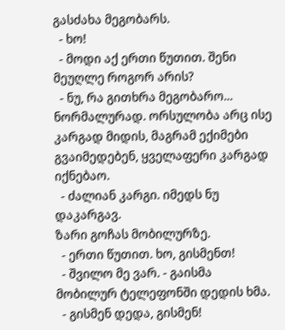გასძახა მეგობარს.
  - ხო!
  - მოდი აქ ერთი წუთით. შენი მეუღლე როგორ არის?
  - ნუ, რა გითხრა მეგობარო... ნორმალურად. ორსულობა არც ისე კარგად მიდის, მაგრამ ექიმები გვაიმედებენ, ყველაფერი კარგად იქნებაო.
  - ძალიან კარგი. იმედს ნუ დაკარგავ.
ზარი გოჩას მობილურზე.
  - ერთი წუთით. ხო, გისმენთ!
  - შვილო მე ვარ. - გაისმა მობილურ ტელეფონში დედის ხმა.
  - გისმენ დედა, გისმენ!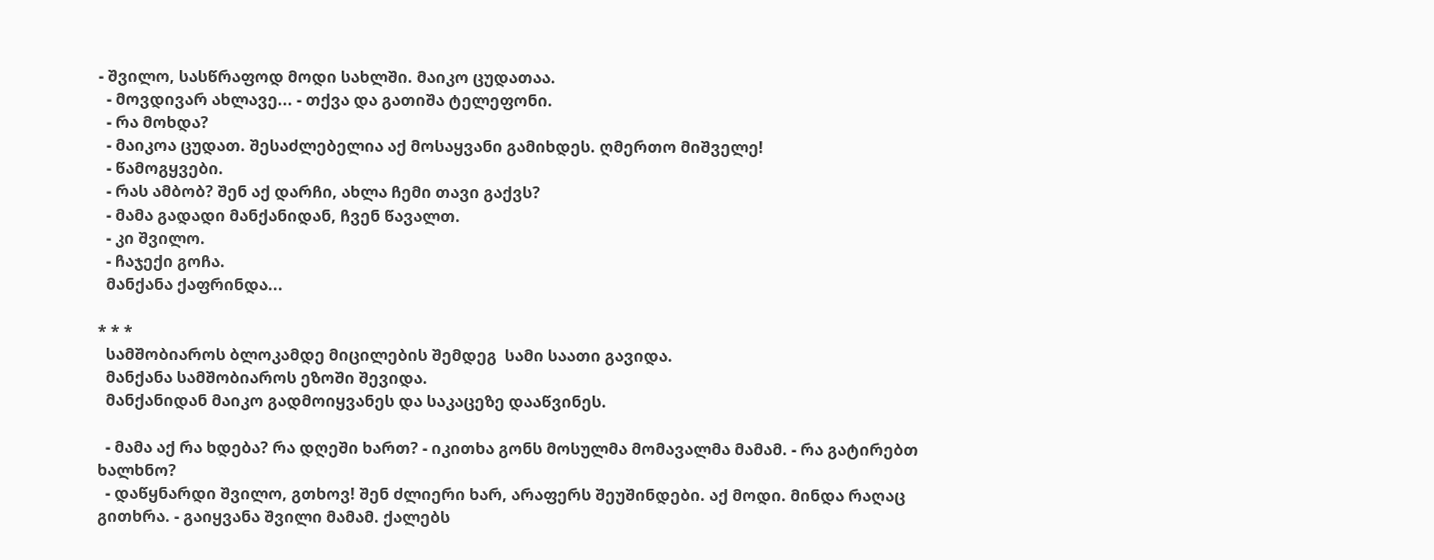- შვილო, სასწრაფოდ მოდი სახლში. მაიკო ცუდათაა.
  - მოვდივარ ახლავე... - თქვა და გათიშა ტელეფონი.
  - რა მოხდა?
  - მაიკოა ცუდათ. შესაძლებელია აქ მოსაყვანი გამიხდეს. ღმერთო მიშველე!
  - წამოგყვები.
  - რას ამბობ? შენ აქ დარჩი, ახლა ჩემი თავი გაქვს?
  - მამა გადადი მანქანიდან, ჩვენ წავალთ.
  - კი შვილო.
  - ჩაჯექი გოჩა.
  მანქანა ქაფრინდა...

* * *
  სამშობიაროს ბლოკამდე მიცილების შემდეგ  სამი საათი გავიდა.
  მანქანა სამშობიაროს ეზოში შევიდა.
  მანქანიდან მაიკო გადმოიყვანეს და საკაცეზე დააწვინეს.

  - მამა აქ რა ხდება? რა დღეში ხართ? - იკითხა გონს მოსულმა მომავალმა მამამ. - რა გატირებთ ხალხნო?
  - დაწყნარდი შვილო, გთხოვ! შენ ძლიერი ხარ, არაფერს შეუშინდები. აქ მოდი. მინდა რაღაც გითხრა. - გაიყვანა შვილი მამამ. ქალებს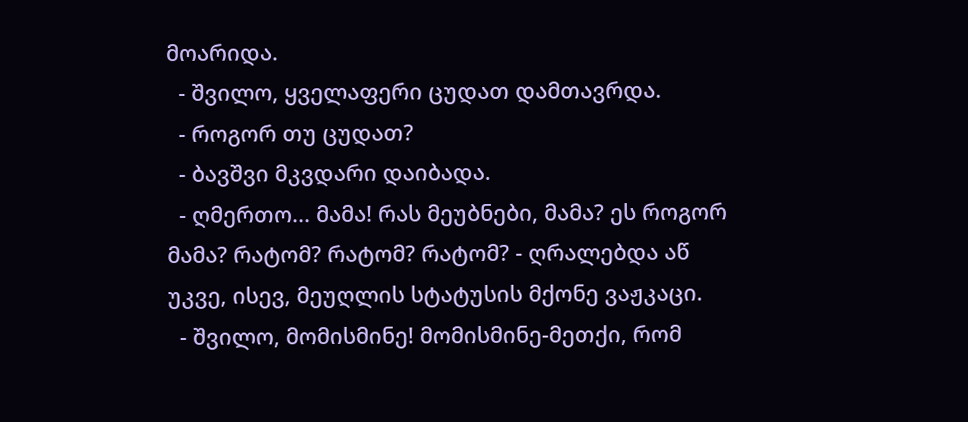მოარიდა.
  - შვილო, ყველაფერი ცუდათ დამთავრდა.
  - როგორ თუ ცუდათ?
  - ბავშვი მკვდარი დაიბადა.
  - ღმერთო... მამა! რას მეუბნები, მამა? ეს როგორ მამა? რატომ? რატომ? რატომ? - ღრალებდა აწ უკვე, ისევ, მეუღლის სტატუსის მქონე ვაჟკაცი.
  - შვილო, მომისმინე! მომისმინე-მეთქი, რომ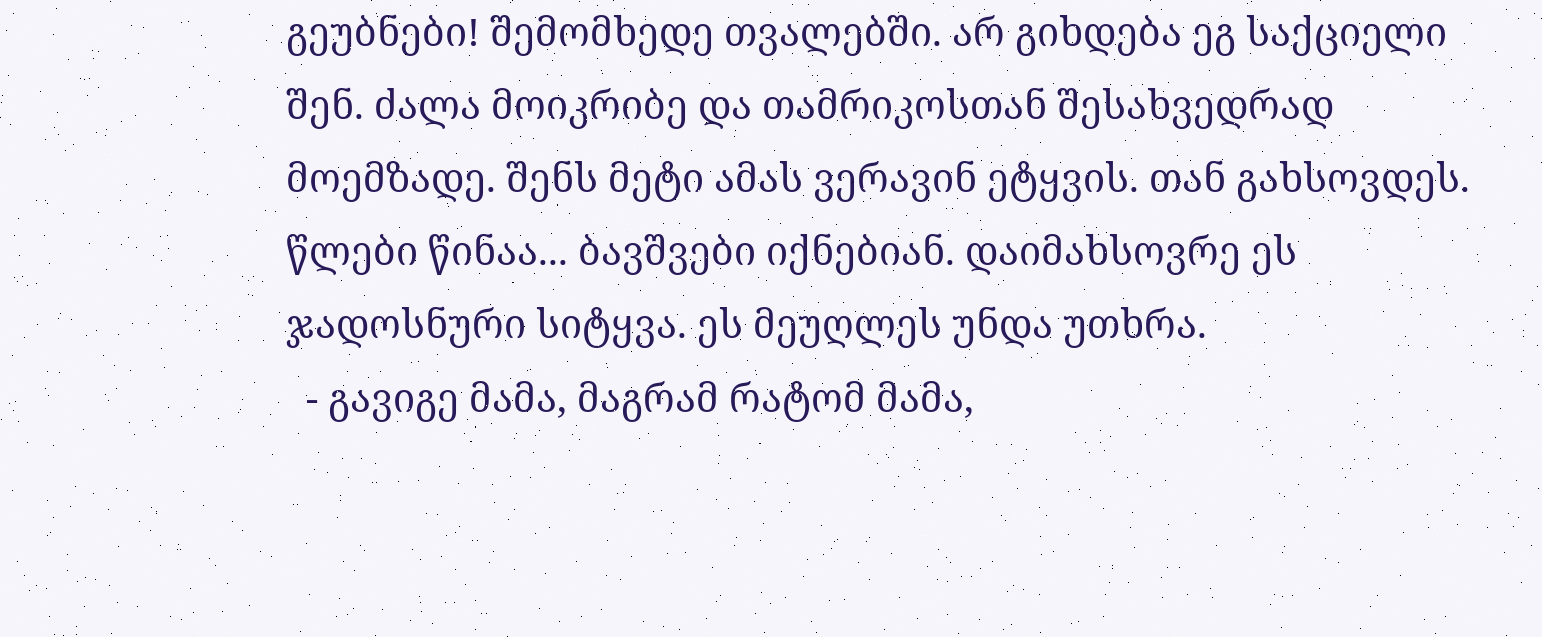გეუბნები! შემომხედე თვალებში. არ გიხდება ეგ საქციელი შენ. ძალა მოიკრიბე და თამრიკოსთან შესახვედრად მოემზადე. შენს მეტი ამას ვერავინ ეტყვის. თან გახსოვდეს. წლები წინაა... ბავშვები იქნებიან. დაიმახსოვრე ეს ჯადოსნური სიტყვა. ეს მეუღლეს უნდა უთხრა.
  - გავიგე მამა, მაგრამ რატომ მამა,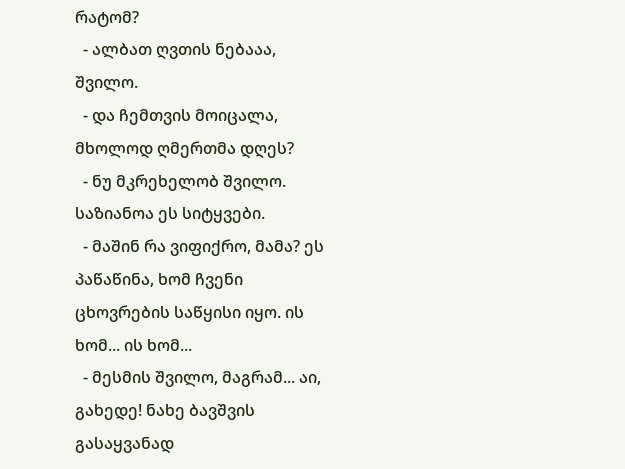რატომ?
  - ალბათ ღვთის ნებააა, შვილო.
  - და ჩემთვის მოიცალა, მხოლოდ ღმერთმა დღეს?
  - ნუ მკრეხელობ შვილო. საზიანოა ეს სიტყვები.
  - მაშინ რა ვიფიქრო, მამა? ეს პაწაწინა, ხომ ჩვენი ცხოვრების საწყისი იყო. ის ხომ... ის ხომ...
  - მესმის შვილო, მაგრამ... აი, გახედე! ნახე ბავშვის გასაყვანად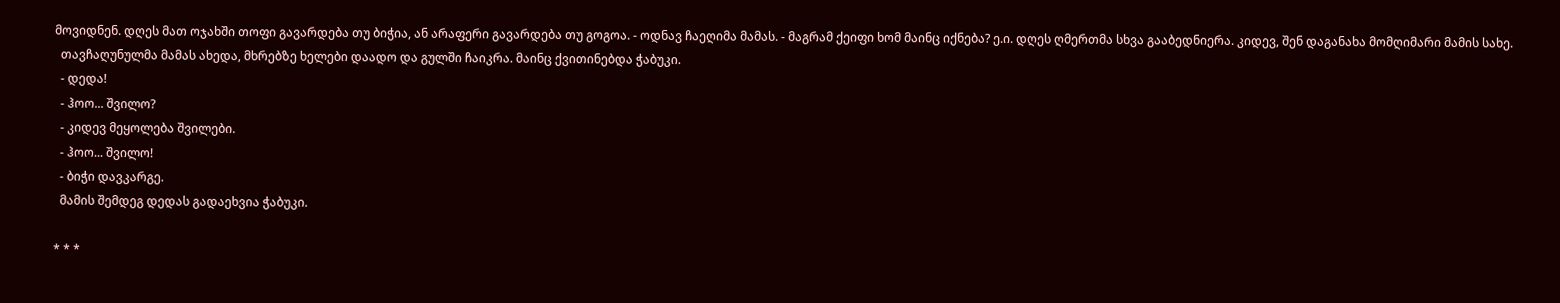მოვიდნენ. დღეს მათ ოჯახში თოფი გავარდება თუ ბიჭია, ან არაფერი გავარდება თუ გოგოა. - ოდნავ ჩაეღიმა მამას. - მაგრამ ქეიფი ხომ მაინც იქნება? ე.ი. დღეს ღმერთმა სხვა გააბედნიერა. კიდევ, შენ დაგანახა მომღიმარი მამის სახე.
  თავჩაღუნულმა მამას ახედა, მხრებზე ხელები დაადო და გულში ჩაიკრა. მაინც ქვითინებდა ჭაბუკი.
  - დედა!
  - ჰოო... შვილო?
  - კიდევ მეყოლება შვილები.
  - ჰოო... შვილო!
  - ბიჭი დავკარგე.
  მამის შემდეგ დედას გადაეხვია ჭაბუკი.

* * *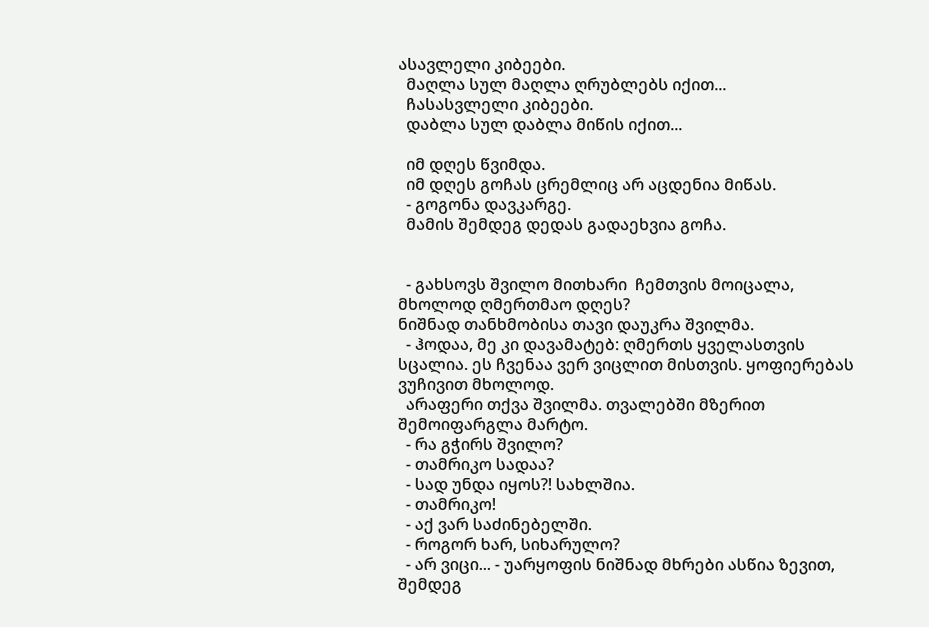ასავლელი კიბეები.
  მაღლა სულ მაღლა ღრუბლებს იქით...
  ჩასასვლელი კიბეები.
  დაბლა სულ დაბლა მიწის იქით...

  იმ დღეს წვიმდა.
  იმ დღეს გოჩას ცრემლიც არ აცდენია მიწას.
  - გოგონა დავკარგე.
  მამის შემდეგ დედას გადაეხვია გოჩა.


  - გახსოვს შვილო მითხარი  ჩემთვის მოიცალა, მხოლოდ ღმერთმაო დღეს?
ნიშნად თანხმობისა თავი დაუკრა შვილმა.
  - ჰოდაა, მე კი დავამატებ: ღმერთს ყველასთვის სცალია. ეს ჩვენაა ვერ ვიცლით მისთვის. ყოფიერებას ვუჩივით მხოლოდ.
  არაფერი თქვა შვილმა. თვალებში მზერით შემოიფარგლა მარტო.
  - რა გჭირს შვილო?
  - თამრიკო სადაა?
  - სად უნდა იყოს?! სახლშია.
  - თამრიკო!
  - აქ ვარ საძინებელში.
  - როგორ ხარ, სიხარულო?
  - არ ვიცი... - უარყოფის ნიშნად მხრები ასწია ზევით, შემდეგ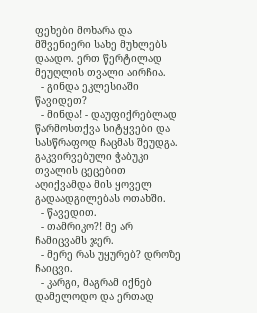ფეხები მოხარა და მშვენიერი სახე მუხლებს დაადო. ერთ წერტილად მეუღლის თვალი აირჩია.
  - გინდა ეკლესიაში წავიდეთ?
  - მინდა! - დაუფიქრებლად წარმოსთქვა სიტყვები და სასწრაფოდ ჩაცმას შეუდგა.
გაკვირვებული ჭაბუკი თვალის ცეცებით აღიქვამდა მის ყოველ გადაადგილებას ოთახში.
  - წავედით.
  - თამრიკო?! მე არ ჩამიცვამს ჯერ.
  - მერე რას უყურებ? დროზე ჩაიცვი.
  - კარგი, მაგრამ იქნებ დამელოდო და ერთად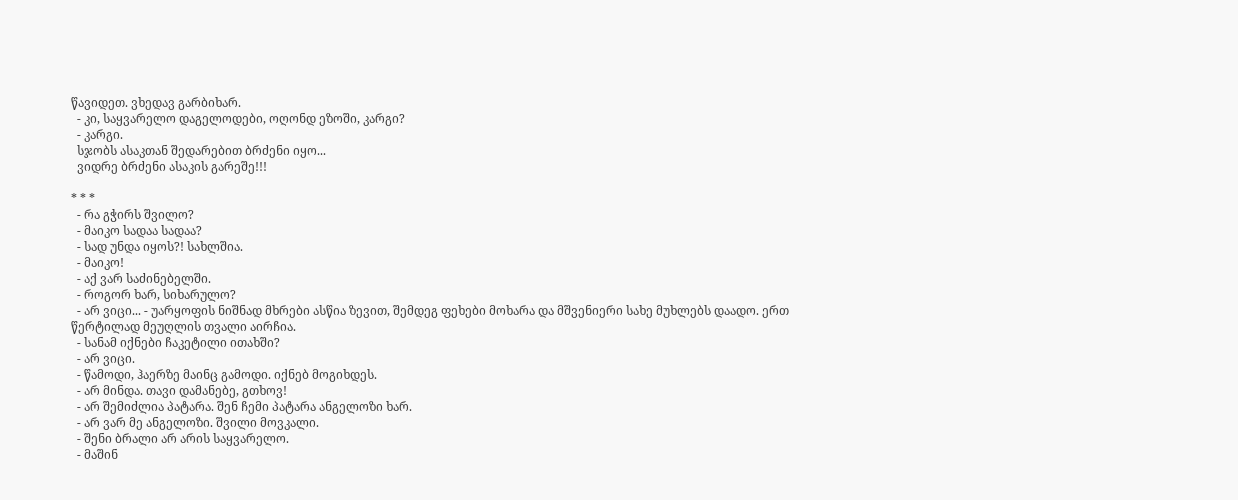წავიდეთ. ვხედავ გარბიხარ.
  - კი, საყვარელო დაგელოდები, ოღონდ ეზოში, კარგი?
  - კარგი.
  სჯობს ასაკთან შედარებით ბრძენი იყო...
  ვიდრე ბრძენი ასაკის გარეშე!!!

* * *
  - რა გჭირს შვილო?
  - მაიკო სადაა სადაა?
  - სად უნდა იყოს?! სახლშია.
  - მაიკო!
  - აქ ვარ საძინებელში.
  - როგორ ხარ, სიხარულო?
  - არ ვიცი... - უარყოფის ნიშნად მხრები ასწია ზევით, შემდეგ ფეხები მოხარა და მშვენიერი სახე მუხლებს დაადო. ერთ წერტილად მეუღლის თვალი აირჩია.
  - სანამ იქნები ჩაკეტილი ითახში?
  - არ ვიცი.
  - წამოდი, ჰაერზე მაინც გამოდი. იქნებ მოგიხდეს.
  - არ მინდა. თავი დამანებე, გთხოვ!
  - არ შემიძლია პატარა. შენ ჩემი პატარა ანგელოზი ხარ.
  - არ ვარ მე ანგელოზი. შვილი მოვკალი.
  - შენი ბრალი არ არის საყვარელო.
  - მაშინ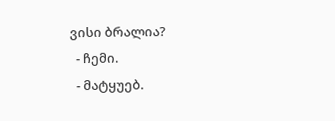ვისი ბრალია?
  - ჩემი.
  - მატყუებ.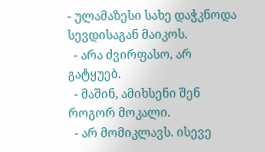- ულამაზესი სახე დაჭკნოდა სევდისაგან მაიკოს.
  - არა ძვირფასო, არ გატყუებ.
  - მაშინ, ამიხსენი შენ როგორ მოკალი.
  - არ მომიკლავს. ისევე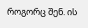როგორც შენ. ის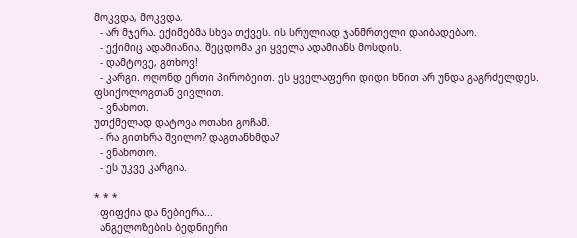მოკვდა, მოკვდა.
  - არ მჯერა. ექიმებმა სხვა თქვეს. ის სრულიად ჯანმრთელი დაიბადებაო.
  - ექიმიც ადამიანია. შეცდომა კი ყველა ადამიანს მოსდის.
  - დამტოვე, გთხოვ!
  - კარგი. ოღონდ ერთი პირობეით. ეს ყველაფერი დიდი ხნით არ უნდა გაგრძელდეს. ფსიქოლოგთან ვივლით.
  - ვნახოთ.
უთქმელად დატოვა ოთახი გოჩამ.
  - რა გითხრა შვილო? დაგთანხმდა?
  - ვნახოთო.
  - ეს უკვე კარგია.

* * *
  ფიფქია და ნებიერა...
  ანგელოზების ბედნიერი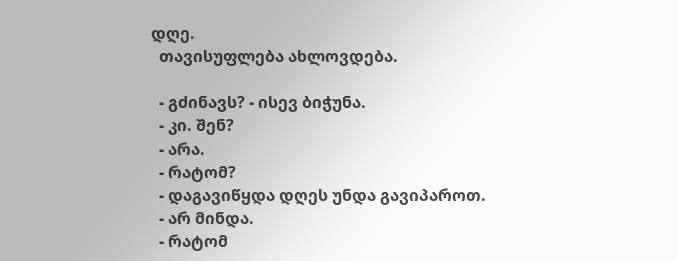დღე.
  თავისუფლება ახლოვდება.

  - გძინავს? - ისევ ბიჭუნა.
  - კი. შენ?
  - არა.
  - რატომ?
  - დაგავიწყდა დღეს უნდა გავიპაროთ.
  - არ მინდა.
  - რატომ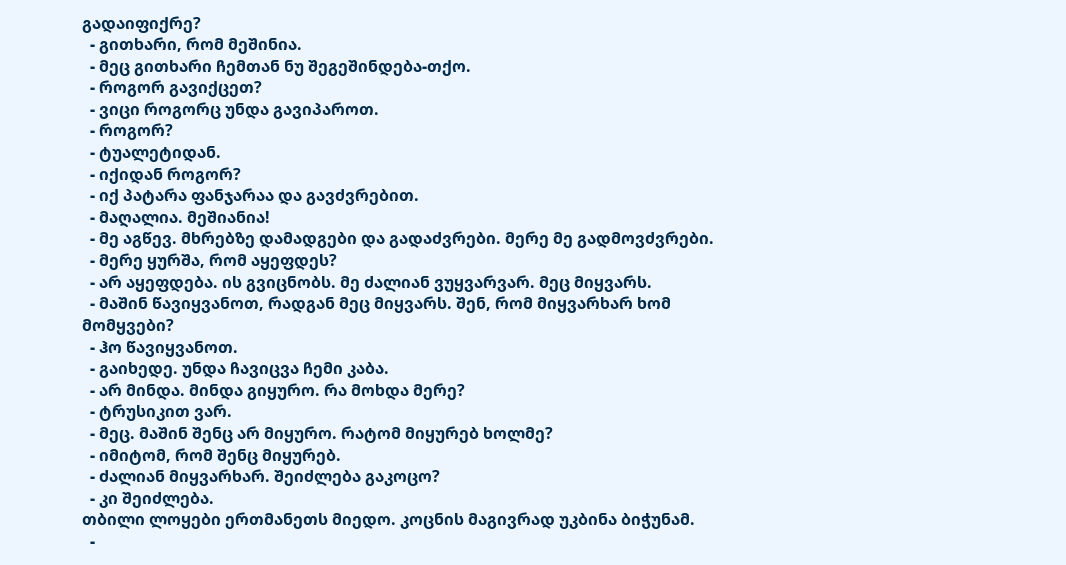გადაიფიქრე?
  - გითხარი, რომ მეშინია.
  - მეც გითხარი ჩემთან ნუ შეგეშინდება-თქო.
  - როგორ გავიქცეთ?
  - ვიცი როგორც უნდა გავიპაროთ.
  - როგორ?
  - ტუალეტიდან.
  - იქიდან როგორ?
  - იქ პატარა ფანჯარაა და გავძვრებით.
  - მაღალია. მეშიანია!
  - მე აგწევ. მხრებზე დამადგები და გადაძვრები. მერე მე გადმოვძვრები.
  - მერე ყურშა, რომ აყეფდეს?
  - არ აყეფდება. ის გვიცნობს. მე ძალიან ვუყვარვარ. მეც მიყვარს.
  - მაშინ წავიყვანოთ, რადგან მეც მიყვარს. შენ, რომ მიყვარხარ ხომ მომყვები?
  - ჰო წავიყვანოთ.
  - გაიხედე. უნდა ჩავიცვა ჩემი კაბა.
  - არ მინდა. მინდა გიყურო. რა მოხდა მერე?
  - ტრუსიკით ვარ.
  - მეც. მაშინ შენც არ მიყურო. რატომ მიყურებ ხოლმე?
  - იმიტომ, რომ შენც მიყურებ.
  - ძალიან მიყვარხარ. შეიძლება გაკოცო?
  - კი შეიძლება.
თბილი ლოყები ერთმანეთს მიედო. კოცნის მაგივრად უკბინა ბიჭუნამ.
  -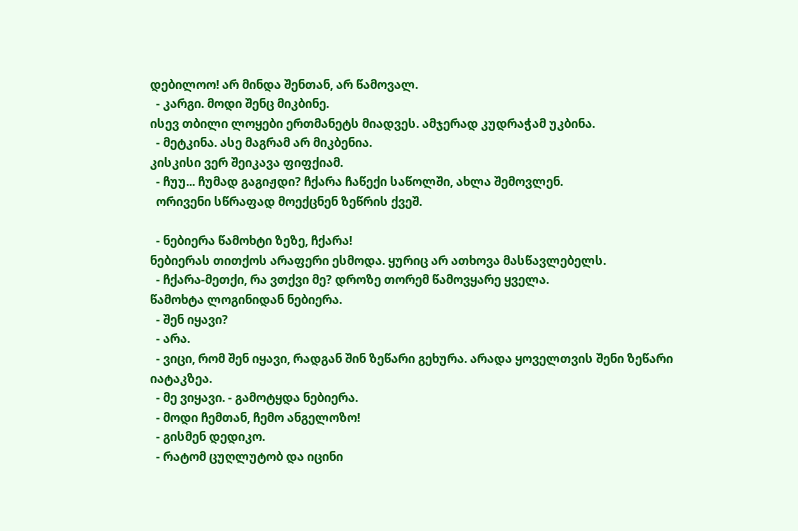დებილოო! არ მინდა შენთან, არ წამოვალ.
  - კარგი. მოდი შენც მიკბინე.
ისევ თბილი ლოყები ერთმანეტს მიადვეს. ამჯერად კუდრაჭამ უკბინა.
  - მეტკინა. ასე მაგრამ არ მიკბენია.
კისკისი ვერ შეიკავა ფიფქიამ.
  - ჩუუ... ჩუმად გაგიჟდი? ჩქარა ჩაწექი საწოლში, ახლა შემოვლენ.
  ორივენი სწრაფად მოექცნენ ზეწრის ქვეშ.

  - ნებიერა წამოხტი ზეზე, ჩქარა!
ნებიერას თითქოს არაფერი ესმოდა. ყურიც არ ათხოვა მასწავლებელს.
  - ჩქარა-მეთქი, რა ვთქვი მე? დროზე თორემ წამოვყარე ყველა.
წამოხტა ლოგინიდან ნებიერა.
  - შენ იყავი?
  - არა.
  - ვიცი, რომ შენ იყავი, რადგან შინ ზეწარი გეხურა. არადა ყოველთვის შენი ზეწარი იატაკზეა.
  - მე ვიყავი. - გამოტყდა ნებიერა.
  - მოდი ჩემთან, ჩემო ანგელოზო!
  - გისმენ დედიკო.
  - რატომ ცუღლუტობ და იცინი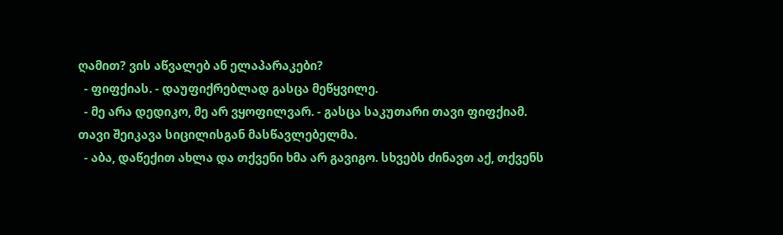ღამით? ვის აწვალებ ან ელაპარაკები?
  - ფიფქიას. - დაუფიქრებლად გასცა მეწყვილე.
  - მე არა დედიკო, მე არ ვყოფილვარ. - გასცა საკუთარი თავი ფიფქიამ.
თავი შეიკავა სიცილისგან მასწავლებელმა.
  - აბა, დაწექით ახლა და თქვენი ხმა არ გავიგო. სხვებს ძინავთ აქ, თქვენს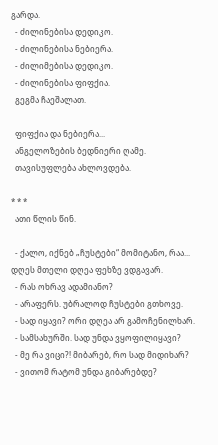გარდა.
  - ძილინებისა დედიკო.
  - ძილინებისა ნებიერა.
  - ძილიმებისა დედიკო.
  - ძილინებისა ფიფქია.
  გეგმა ჩაეშალათ.

  ფიფქია და ნებიერა...
  ანგელოზების ბედნიერი ღამე.
  თავისუფლება ახლოვდება.

* * *
  ათი წლის წინ.

  - ქალო, იქნებ „ჩუსტები“ მომიტანო, რაა... დღეს მთელი დღეა ფეხზე ვდგავარ.
  - რას ოხრავ ადამიანო?
  - არაფერს. უბრალოდ ჩუსტები გთხოვე.
  - სად იყავი? ორი დღეა არ გამოჩენილხარ.
  - სამსახურში. სად უნდა ვყოფილიყავი?
  - მე რა ვიცი?! მიბარებ, რო სად მიდიხარ?
  - ვითომ რატომ უნდა გიბარებდე?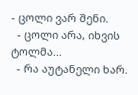- ცოლი ვარ შენი.
  - ცოლი არა, იხვის ტოლმა...
  - რა აუტანელი ხარ.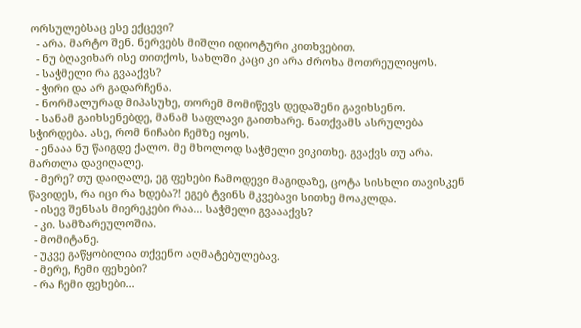ორსულებსაც ესე ექცევი?
  - არა. მარტო შენ. ნერვებს მიშლი იდიოტური კითხვებით.
  - ნუ ბღავიხარ ისე თითქოს, სახლში კაცი კი არა ძროხა მოთრეულიყოს.
  - საჭმელი რა გვააქვს?
  - ჭირი და არ გადარჩენა.
  - ნორმალურად მიპასუხე, თორემ მომიწევს დედაშენი გავიხსენო.
  - სანამ გაიხსენებდე, მანამ საფლავი გაითხარე. ნათქვამს ასრულება სჭირდება. ასე, რომ ნიჩაბი ჩემზე იყოს.
  - ენააა ნუ წაიგდე ქალო. მე მხოლოდ საჭმელი ვიკითხე. გვაქვს თუ არა. მართლა დავიღალე.
  - მერე? თუ დაიღალე, ეგ ფეხები ჩამოდევი მაგიდაზე, ცოტა სისხლი თავისკენ წავიდეს, რა იცი რა ხდება?! ეგებ ტვინს მკვებავი სითხე მოაკლდა.
  - ისევ შენსას მიერეკები რაა... საჭმელი გვაააქვს?
  - კი. სამზარეულოშია.
  - მომიტანე.
  - უკვე გაწყობილია თქვენო აღმატებულებავ.
  - მერე, ჩემი ფეხები?
  - რა ჩემი ფეხები...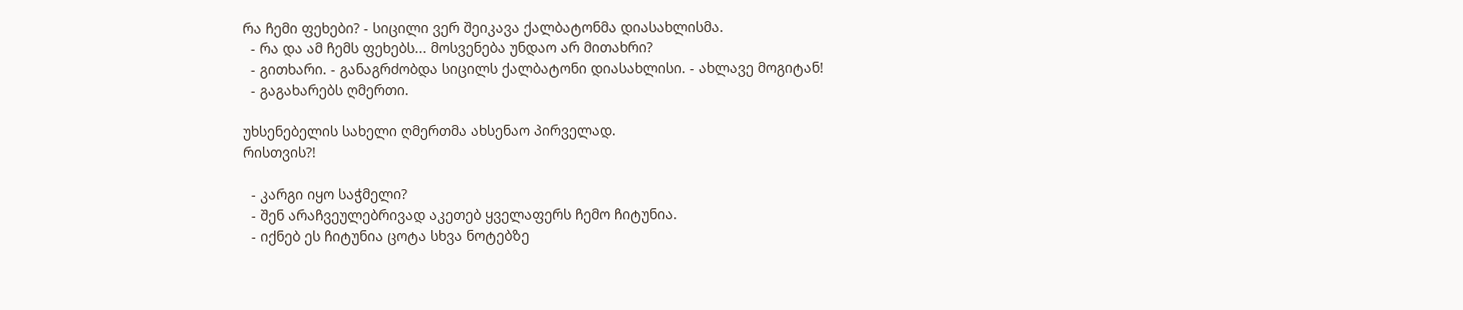რა ჩემი ფეხები? - სიცილი ვერ შეიკავა ქალბატონმა დიასახლისმა.
  - რა და ამ ჩემს ფეხებს... მოსვენება უნდაო არ მითახრი?
  - გითხარი. - განაგრძობდა სიცილს ქალბატონი დიასახლისი. - ახლავე მოგიტან!
  - გაგახარებს ღმერთი.

უხსენებელის სახელი ღმერთმა ახსენაო პირველად.
რისთვის?!

  - კარგი იყო საჭმელი?
  - შენ არაჩვეულებრივად აკეთებ ყველაფერს ჩემო ჩიტუნია.
  - იქნებ ეს ჩიტუნია ცოტა სხვა ნოტებზე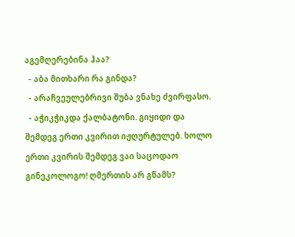აგემღერებინა ჰაა?
  - აბა მითხარი რა გინდა?
  - არაჩვეულებრივი შუბა ვნახე ძვირფასო.
  - აჭიკჭიკდა ქალბატონი. გიყიდი და შემდეგ ერთი კვირით იჟღურტულებ. ხოლო ერთი კვირის შემდეგ ვაი საცოდაო გინეკოლოგო! ღმერთის არ გწამს?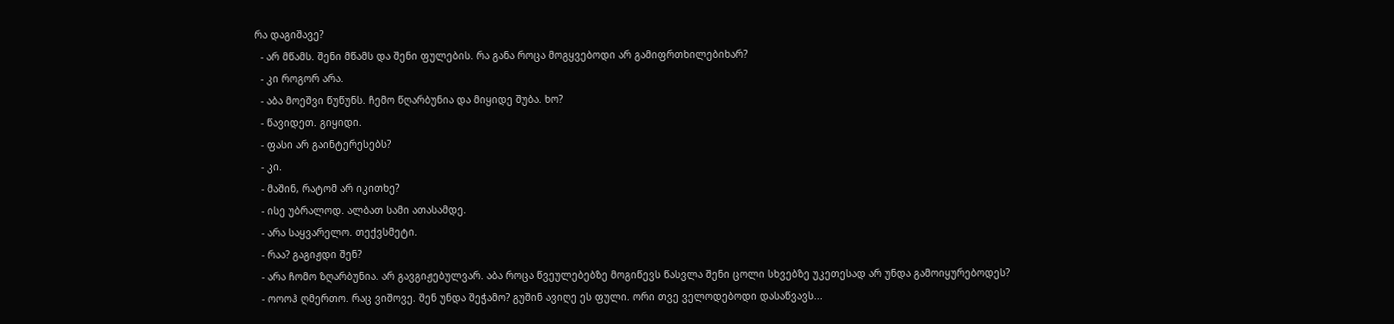რა დაგიშავე?
  - არ მწამს. შენი მწამს და შენი ფულების. რა განა როცა მოგყვებოდი არ გამიფრთხილებიხარ?
  - კი როგორ არა.
  - აბა მოეშვი წუწუნს. ჩემო წღარბუნია და მიყიდე შუბა. ხო?
  - წავიდეთ. გიყიდი.
  - ფასი არ გაინტერესებს?
  - კი.
  - მაშინ, რატომ არ იკითხე?
  - ისე უბრალოდ. ალბათ სამი ათასამდე.
  - არა საყვარელო. თექვსმეტი.
  - რაა? გაგიჟდი შენ?
  - არა ჩომო ზღარბუნია. არ გავგიჟებულვარ. აბა როცა წვეულებებზე მოგიწევს წასვლა შენი ცოლი სხვებზე უკეთესად არ უნდა გამოიყურებოდეს?
  - ოოოჰ ღმერთო. რაც ვიშოვე. შენ უნდა შეჭამო? გუშინ ავიღე ეს ფული. ორი თვე ველოდებოდი დასაწვავს...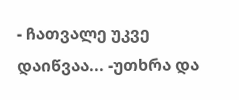- ჩათვალე უკვე დაიწვაა... -უთხრა და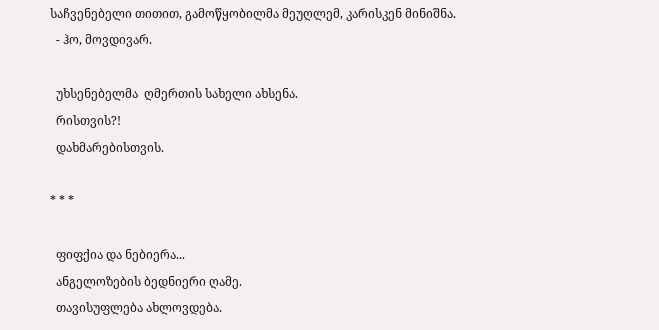საჩვენებელი თითით, გამოწყობილმა მეუღლემ, კარისკენ მინიშნა.
  - ჰო, მოვდივარ.

  უხსენებელმა  ღმერთის სახელი ახსენა.
  რისთვის?!
  დახმარებისთვის.

* * *

  ფიფქია და ნებიერა...
  ანგელოზების ბედნიერი ღამე.
  თავისუფლება ახლოვდება.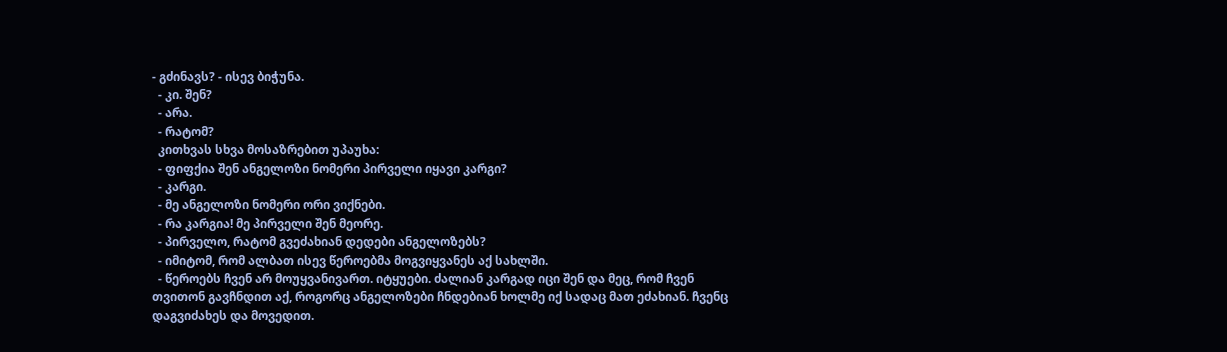- გძინავს? - ისევ ბიჭუნა.
  - კი. შენ?
  - არა.
  - რატომ?
  კითხვას სხვა მოსაზრებით უპაუხა:
  - ფიფქია შენ ანგელოზი ნომერი პირველი იყავი კარგი?
  - კარგი.
  - მე ანგელოზი ნომერი ორი ვიქნები.
  - რა კარგია! მე პირველი შენ მეორე.
  - პირველო, რატომ გვეძახიან დედები ანგელოზებს?
  - იმიტომ, რომ ალბათ ისევ წეროებმა მოგვიყვანეს აქ სახლში.
  - წეროებს ჩვენ არ მოუყვანივართ. იტყუები. ძალიან კარგად იცი შენ და მეც, რომ ჩვენ თვითონ გავჩნდით აქ, როგორც ანგელოზები ჩნდებიან ხოლმე იქ სადაც მათ ეძახიან. ჩვენც დაგვიძახეს და მოვედით.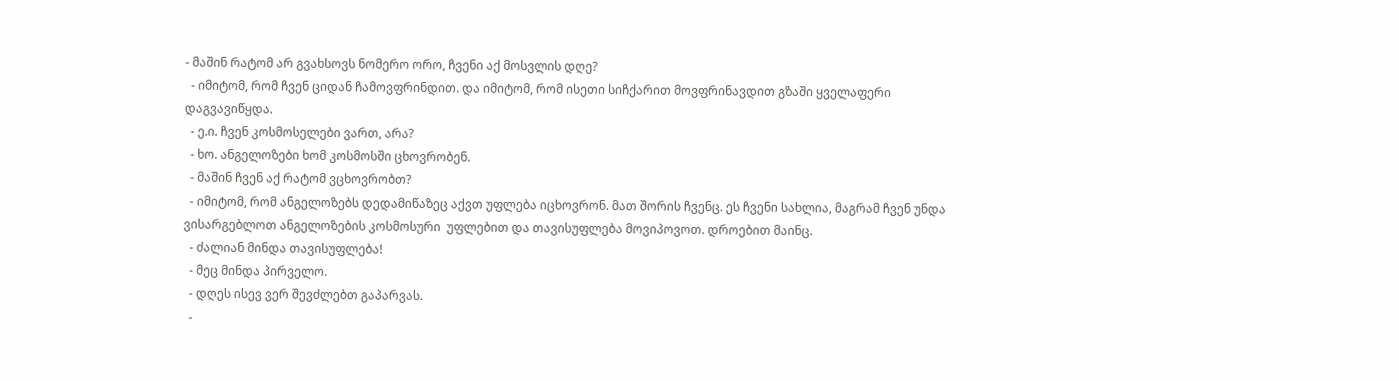- მაშინ რატომ არ გვახსოვს ნომერო ორო, ჩვენი აქ მოსვლის დღე?
  - იმიტომ, რომ ჩვენ ციდან ჩამოვფრინდით. და იმიტომ, რომ ისეთი სიჩქარით მოვფრინავდით გზაში ყველაფერი დაგვავიწყდა.
  - ე.ი. ჩვენ კოსმოსელები ვართ, არა?
  - ხო. ანგელოზები ხომ კოსმოსში ცხოვრობენ.
  - მაშინ ჩვენ აქ რატომ ვცხოვრობთ?
  - იმიტომ, რომ ანგელოზებს დედამიწაზეც აქვთ უფლება იცხოვრონ. მათ შორის ჩვენც. ეს ჩვენი სახლია, მაგრამ ჩვენ უნდა ვისარგებლოთ ანგელოზების კოსმოსური  უფლებით და თავისუფლება მოვიპოვოთ. დროებით მაინც.
  - ძალიან მინდა თავისუფლება!
  - მეც მინდა პირველო.
  - დღეს ისევ ვერ შევძლებთ გაპარვას.
  -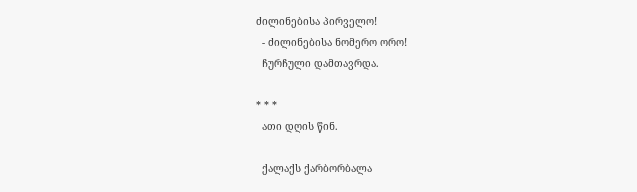ძილინებისა პირველო!
  - ძილინებისა ნომერო ორო!
  ჩურჩული დამთავრდა.

* * *
  ათი დღის წინ.

  ქალაქს ქარბორბალა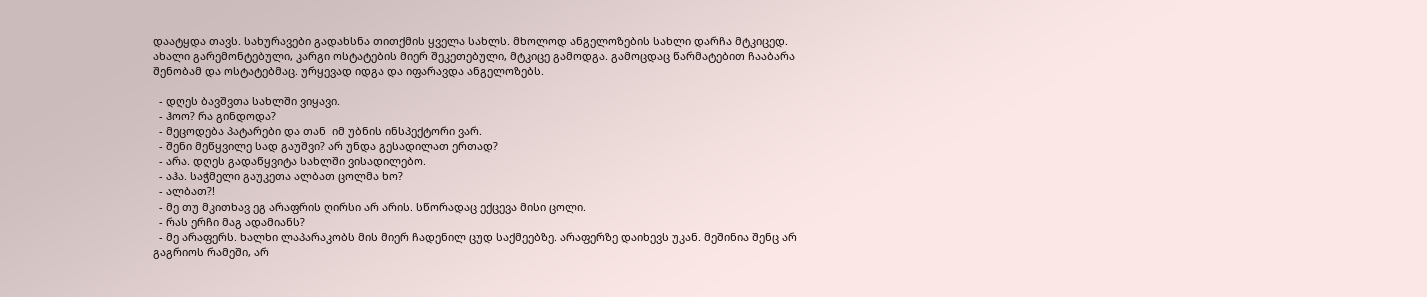დაატყდა თავს. სახურავები გადახსნა თითქმის ყველა სახლს. მხოლოდ ანგელოზების სახლი დარჩა მტკიცედ. ახალი გარემონტებული, კარგი ოსტატების მიერ შეკეთებული, მტკიცე გამოდგა. გამოცდაც წარმატებით ჩააბარა შენობამ და ოსტატებმაც. ურყევად იდგა და იფარავდა ანგელოზებს.

  - დღეს ბავშვთა სახლში ვიყავი.
  - ჰოო? რა გინდოდა?
  - მეცოდება პატარები და თან  იმ უბნის ინსპექტორი ვარ.
  - შენი მეწყვილე სად გაუშვი? არ უნდა გესადილათ ერთად?
  - არა. დღეს გადაწყვიტა სახლში ვისადილებო.
  - აჰა. საჭმელი გაუკეთა ალბათ ცოლმა ხო?
  - ალბათ?!
  - მე თუ მკითხავ ეგ არაფრის ღირსი არ არის. სწორადაც ექცევა მისი ცოლი.
  - რას ერჩი მაგ ადამიანს?
  - მე არაფერს. ხალხი ლაპარაკობს მის მიერ ჩადენილ ცუდ საქმეებზე. არაფერზე დაიხევს უკან. მეშინია შენც არ გაგრიოს რამეში, არ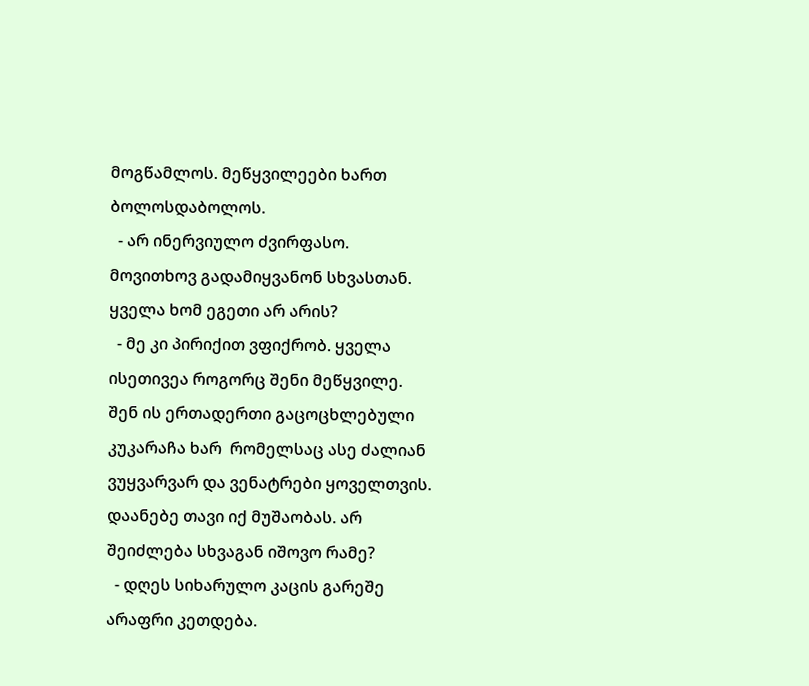მოგწამლოს. მეწყვილეები ხართ ბოლოსდაბოლოს.
  - არ ინერვიულო ძვირფასო. მოვითხოვ გადამიყვანონ სხვასთან. ყველა ხომ ეგეთი არ არის?
  - მე კი პირიქით ვფიქრობ. ყველა ისეთივეა როგორც შენი მეწყვილე. შენ ის ერთადერთი გაცოცხლებული კუკარაჩა ხარ  რომელსაც ასე ძალიან ვუყვარვარ და ვენატრები ყოველთვის. დაანებე თავი იქ მუშაობას. არ შეიძლება სხვაგან იშოვო რამე?
  - დღეს სიხარულო კაცის გარეშე არაფრი კეთდება.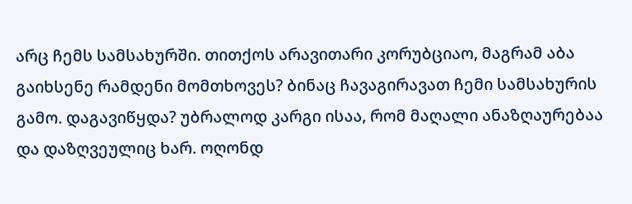არც ჩემს სამსახურში. თითქოს არავითარი კორუბციაო, მაგრამ აბა გაიხსენე რამდენი მომთხოვეს? ბინაც ჩავაგირავათ ჩემი სამსახურის გამო. დაგავიწყდა? უბრალოდ კარგი ისაა, რომ მაღალი ანაზღაურებაა და დაზღვეულიც ხარ. ოღონდ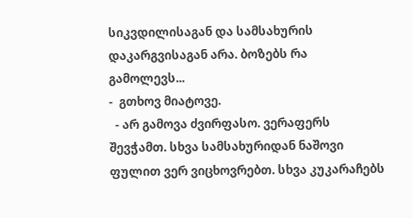სიკვდილისაგან და სამსახურის დაკარგვისაგან არა. ბოზებს რა გამოლევს...
-  გთხოვ მიატოვე.
  - არ გამოვა ძვირფასო. ვერაფერს შევჭამთ. სხვა სამსახურიდან ნაშოვი ფულით ვერ ვიცხოვრებთ. სხვა კუკარაჩებს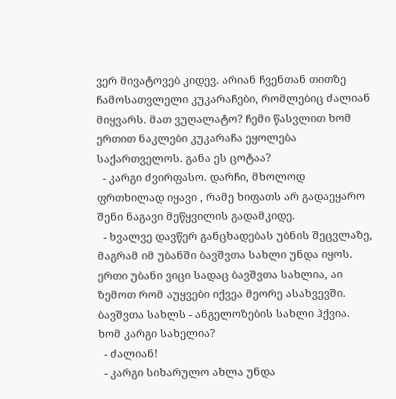ვერ მივატოვებ კიდევ. არიან ჩვენთან თითზე ჩამოსათვლელი კუკარაჩები, რომლებიც ძალიან მიყვარს. მათ ვუღალატო? ჩემი წასვლით ხომ ერთით ნაკლები კუკარაჩა ეყოლება საქართველოს. განა ეს ცოტაა?
  - კარგი ძვირფასო. დარჩი, მხოლოდ ფრთხილად იყავი , რამე ხიფათს არ გადაეყარო შენი ნაგავი მეწყვილის გადამკიდე.
  - ხვალვე დავწერ განცხადებას უბნის შეცვლაზე, მაგრამ იმ უბანში ბავშვთა სახლი უნდა იყოს. ერთი უბანი ვიცი სადაც ბავშვთა სახლია, აი ზემოთ რომ აუყვები იქვეა მეორე ასახვევში. ბავშვთა სახლს - ანგელოზების სახლი ჰქვია. ხომ კარგი სახელია?
  - ძალიან!
  - კარგი სიხარულო ახლა უნდა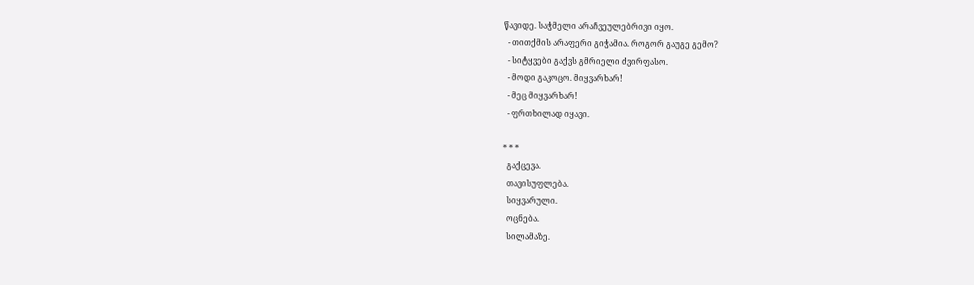წავიდე. საჭმელი არაჩვეულებრივი იყო.
  - თითქმის არაფერი გიჭამია. როგორ გაუგე გემო?
  - სიტყვები გაქვს გმრიელი ძვირფასო.
  - მოდი გაკოცო. მიყვარხარ!
  - მეც მიყვარხარ!
  - ფრთხილად იყავი.

* * *
  გაქცევა.
  თავისუფლება.
  სიყვარული.
  ოცნება.
  სილამაზე.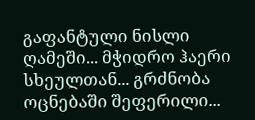გაფანტული ნისლი ღამეში... მჭიდრო ჰაერი სხეულთან... გრძნობა ოცნებაში შეფერილი...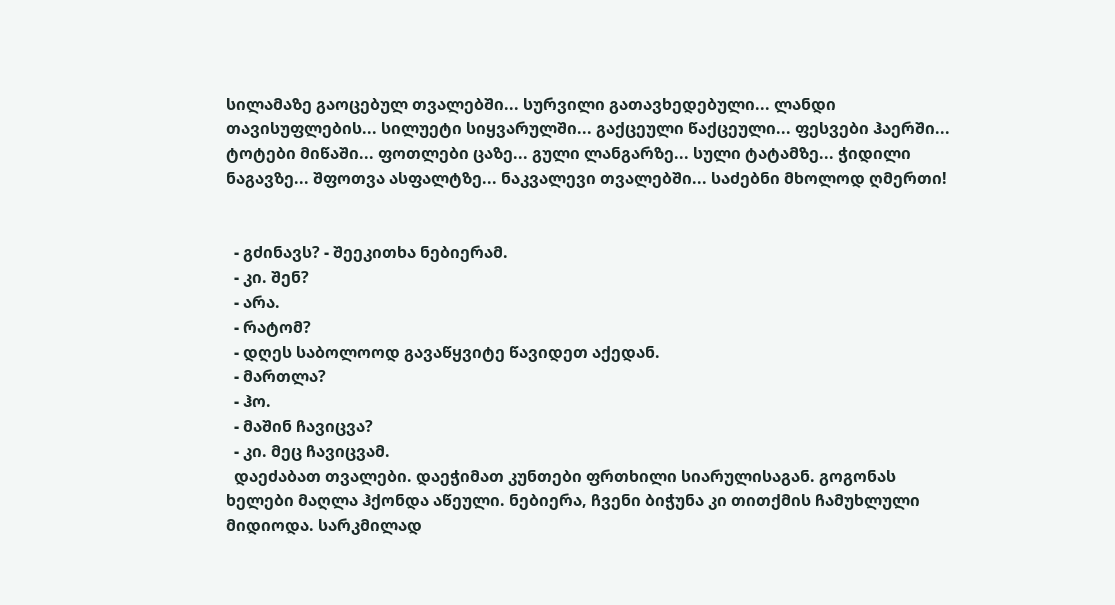სილამაზე გაოცებულ თვალებში... სურვილი გათავხედებული... ლანდი თავისუფლების... სილუეტი სიყვარულში... გაქცეული წაქცეული... ფესვები ჰაერში... ტოტები მიწაში... ფოთლები ცაზე... გული ლანგარზე... სული ტატამზე... ჭიდილი ნაგავზე... შფოთვა ასფალტზე... ნაკვალევი თვალებში... საძებნი მხოლოდ ღმერთი!


  - გძინავს? - შეეკითხა ნებიერამ.
  - კი. შენ?
  - არა.
  - რატომ?
  - დღეს საბოლოოდ გავაწყვიტე წავიდეთ აქედან.
  - მართლა?
  - ჰო.
  - მაშინ ჩავიცვა?
  - კი. მეც ჩავიცვამ.
  დაეძაბათ თვალები. დაეჭიმათ კუნთები ფრთხილი სიარულისაგან. გოგონას ხელები მაღლა ჰქონდა აწეული. ნებიერა, ჩვენი ბიჭუნა კი თითქმის ჩამუხლული მიდიოდა. სარკმილად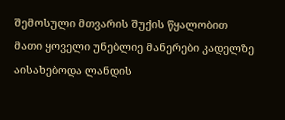შემოსული მთვარის შუქის წყალობით მათი ყოველი უნებლიე მანერები კადელზე აისახებოდა ლანდის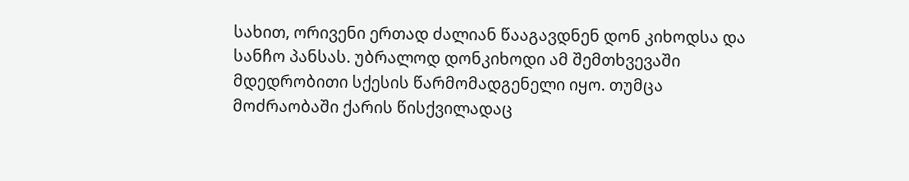სახით, ორივენი ერთად ძალიან წააგავდნენ დონ კიხოდსა და სანჩო პანსას. უბრალოდ დონკიხოდი ამ შემთხვევაში მდედრობითი სქესის წარმომადგენელი იყო. თუმცა მოძრაობაში ქარის წისქვილადაც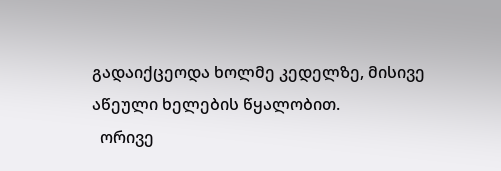გადაიქცეოდა ხოლმე კედელზე, მისივე აწეული ხელების წყალობით.
  ორივე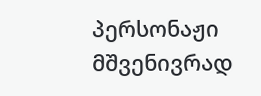პერსონაჟი მშვენივრად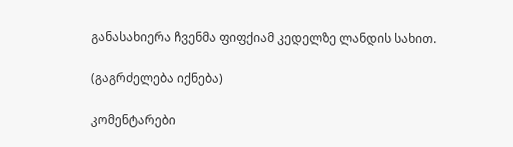განასახიერა ჩვენმა ფიფქიამ კედელზე ლანდის სახით.

(გაგრძელება იქნება)

კომენტარები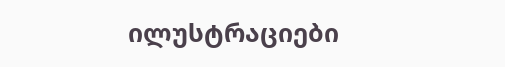ილუსტრაციები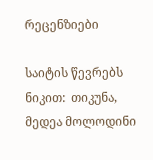რეცენზიები

საიტის წევრებს ნიკით:  თიკუნა, მედეა მოლოდინი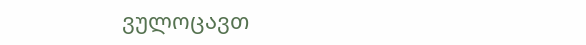ვულოცავთ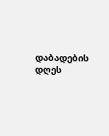დაბადების დღეს